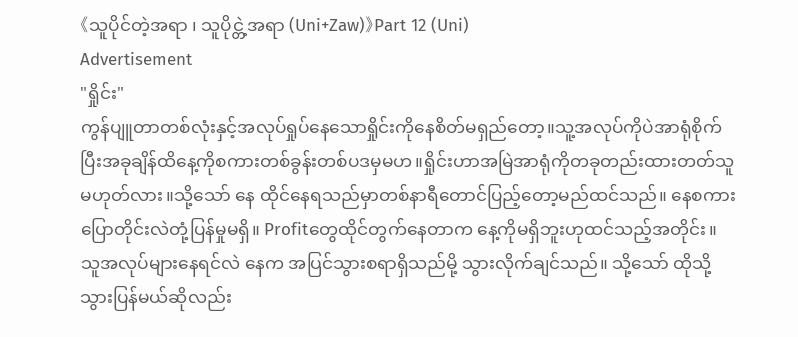《သူပိုင်တဲ့အရာ ၊ သူပိုင္တဲ့အရာ (Uni+Zaw)》Part 12 (Uni)
Advertisement
"ရှိုင်း"
ကွန်ပျူတာတစ်လုံးနှင့်အလုပ်ရှုပ်နေသောရှိုင်းကိုနေစိတ်မရှည်တော့။သူ့အလုပ်ကိုပဲအာရုံစိုက်ပြီးအခုချိန်ထိနေ့ကိုစကားတစ်ခွန်းတစ်ပဒမှမဟ။ရှိုင်းဟာအမြဲအာရုံကိုတခုတည်းထားတတ်သူမဟုတ်လား။သို့သော် နေ ထိုင်နေရသည်မှာတစ်နာရီတောင်ပြည့်တော့မည်ထင်သည်။ နေစကားပြောတိုင်းလဲတုံ့ပြန်မှုမရှိ။ Profitတွေထိုင်တွက်နေတာက နေ့ကိုမရှိဘူးဟုထင်သည့်အတိုင်း။
သူအလုပ်များနေရင်လဲ နေက အပြင်သွားစရာရှိသည်မို့ သွားလိုက်ချင်သည်။ သို့သော် ထိုသို့သွားပြန်မယ်ဆိုလည်း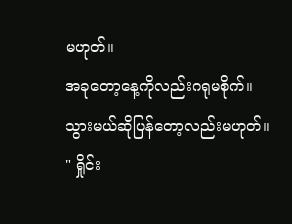မဟုတ်။
အခုတော့နေ့ကိုလည်းဂရုမစိုက်။ သွားမယ်ဆိုပြန်တော့လည်းမဟုတ်။
" ရှိုင်း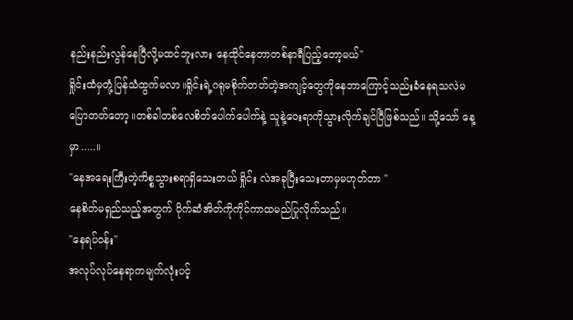နည်းနည်းလွန်နေပြီလို့မထင်ဘူးလား နေထိုင်နေတာတစ်နာရီပြည့်တော့မယ်"
ရှိုင်းထံမှတုံ့ပြန်သံထွက်မလာ။ရှိုင်းရဲ့ဂရုမစိုက်တတ်တဲ့အကျင့်တွေကိုနေဘာကြောင့်သည်းခံနေရသလဲမပြောတတ်တော့။တစ်ခါတစ်လေစိတ်ပေါက်ပေါက်နဲ့ သူနဲ့ဝေးရာကိုသွားလိုက်ချင်ပြီဖြစ်သည်။ သို့သော် နေ့မှာ.....။
"နေအရေးကြီးတဲ့ကိစ္စသွားစရာရှိသေးတယ် ရှိုင်း လဲအခုပြီးသေးတာမှမဟုတ်တာ "
နေစိတ်မရှည်သည့်အတွက် ပိုက်ဆံအိတ်ကိုကိုင်ကာထမည်ပြုလိုက်သည်။
"နေရပ်ဝန်း"
အလုပ်လုပ်နေရာကမျက်လုံးပင့်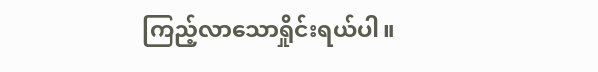ကြည့်လာသောရှိုင်းရယ်ပါ။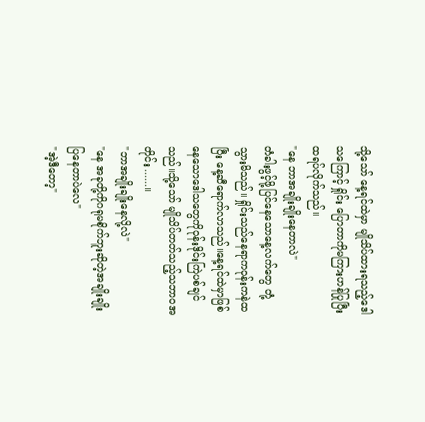သို့သော် နေ့ရင်ထဲမှာ မျိုသိပ်ထားရသည့်ဒေါသကြောင့် ရှိုင်း ပြောတာကိုမကြားဟန်ပြုပြီးထရပ်လိုက်သည်။
"နေ ဘာအချိုးချိုးနေတာလဲ"
တံခါးဖွင့်ဖို့ပြင်နေသောနေ့လက်တွေ တုံ့သွားမိသည်။ ရှိုင်းသည်နေရာကဝုန်းကနဲထပြီး နေ့ဆီရောက်လာသည်။နေ့ရင်ထဲမှာဖြစ်နေသောဒေါသတွေကိုဝုန်းဒိုင်းကြဲပစ်ချင်သည်။သို့သော် မျိုသိပ်တတ်သည့်သဘာဝအတိုင်း......။
"ဘာအချိုးချိုးနေလို့လဲ"
"နေ အခုတို့ကိုဂရုမစိုက်ဘူးဆိုတဲ့အချိုးချိုးပြနေတာပဲလေ"
"အဲ့ဒီတော့"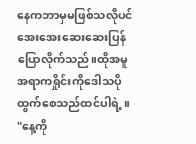နေကဘာမှမဖြစ်သလိုပင်အေးအေးဆေးဆေးပြန်ပြောလိုက်သည်။ထိုအမူအရာကရှိုင်းကိုဒေါသပိုထွက်စေသည်ထင်ပါရဲ့။
"နေ့ကို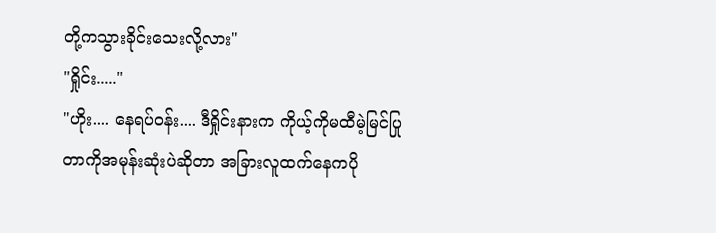တို့ကသွားခိုင်းသေးလို့လား"
"ရှိုင်း....."
"ဟိုး.... နေရပ်ဝန်း.... ဒီရှိုင်းနားက ကိုယ့်ကိုမထီမဲ့မြင်ပြုတာကိုအမုန်းဆုံးပဲဆိုတာ အခြားလူထက်နေကပို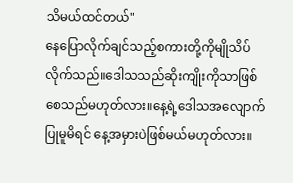သိမယ်ထင်တယ်"
နေပြောလိုက်ချင်သည့်စကားတို့ကိုမျိုသိပ်လိုက်သည်။ဒေါသသည်ဆိုးကျိုးကိုသာဖြစ်စေသည်မဟုတ်လား။နေ့ရဲ့ဒေါသအလျောက်ပြုမူမိရင် နေ့အမှားပဲဖြစ်မယ်မဟုတ်လား။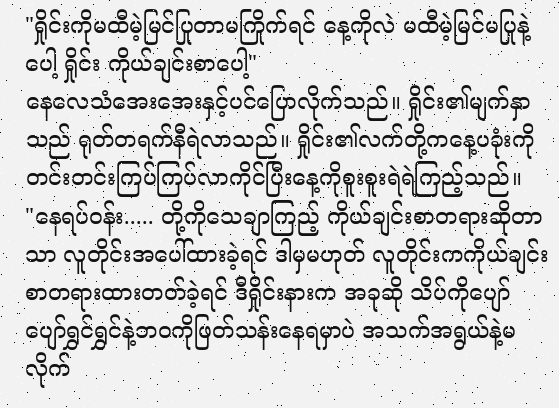"ရှိုင်းကိုမထီမဲ့မြင်ပြုတာမကြိုက်ရင် နေ့ကိုလဲ မထီမဲ့မြင်မပြုနဲ့ပေါ့ ရှိုင်း ကိုယ်ချင်းစာပေါ့"
နေလေသံအေးအေးနှင့်ပင်ပြောလိုက်သည်။ ရှိုင်း၏မျက်နှာသည် ရုတ်တရက်နီရဲလာသည်။ ရှိုင်း၏လက်တို့ကနေ့ပခုံးကိုတင်းတင်းကြပ်ကြပ်လာကိုင်ပြီးနေ့ကိုစူးစူးရဲရဲကြည့်သည်။
"နေရပ်ဝန်း..... တို့ကိုသေချာကြည့် ကိုယ်ချင်းစာတရားဆိုတာသာ လူတိုင်းအပေါ်ထားခဲ့ရင် ဒါမှမဟုတ် လူတိုင်းကကိုယ်ချင်းစာတရားထားတတ်ခဲ့ရင် ဒီရှိုင်းနားက အခုဆို သိပ်ကိုပျော်ပျော်ရွှင်ရွှင်နဲ့ဘဝကိုဖြတ်သန်းနေရမှာပဲ အသက်အရွယ်နဲ့မလိုက်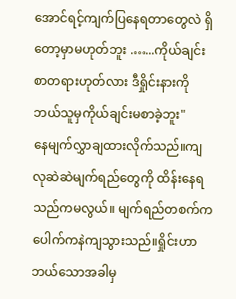အောင်ရင့်ကျက်ပြနေရတာတွေလဲ ရှိတော့မှာမဟုတ်ဘူး .…...ကိုယ်ချင်းစာတရားဟုတ်လား ဒီရှိုင်းနားကိုဘယ်သူမှကိုယ်ချင်းမစာခဲ့ဘူး"
နေမျက်လွှာချထားလိုက်သည်။ကျလုဆဲဆဲမျက်ရည်တွေကို ထိန်းနေရသည်ကမလွယ်။ မျက်ရည်တစက်ကပေါက်ကနဲကျသွားသည်။ရှိုင်းဟာဘယ်သောအခါမှ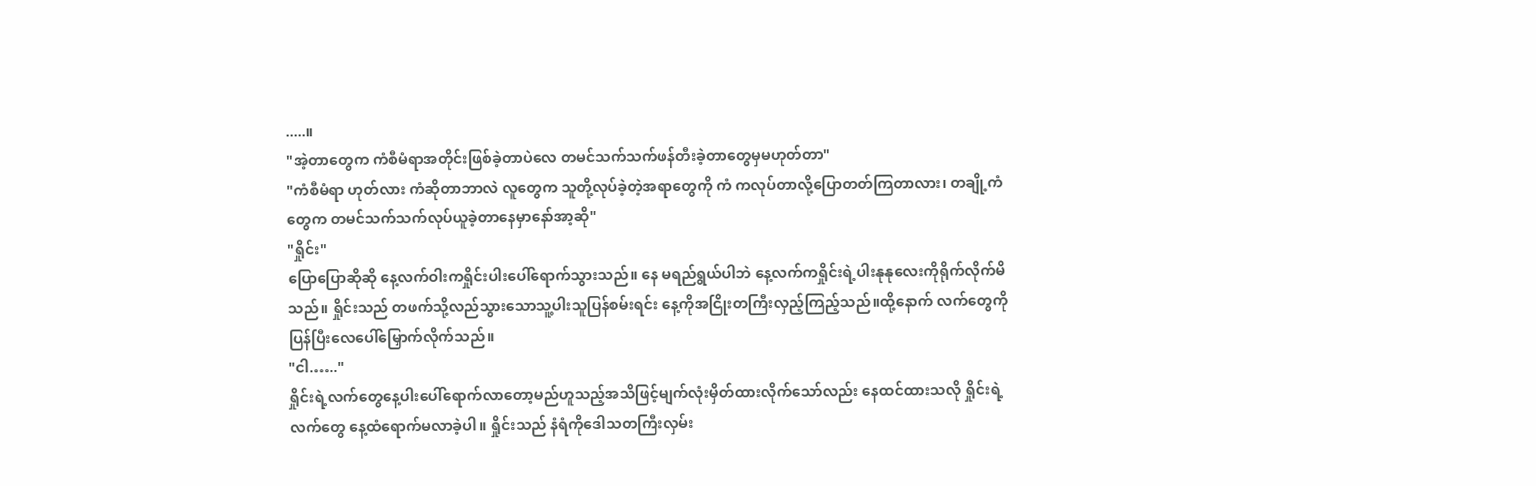.....။
"အဲ့တာတွေက ကံစီမံရာအတိုင်းဖြစ်ခဲ့တာပဲလေ တမင်သက်သက်ဖန်တီးခဲ့တာတွေမှမဟုတ်တာ"
"ကံစီမံရာ ဟုတ်လား ကံဆိုတာဘာလဲ လူတွေက သူတို့လုပ်ခဲ့တဲ့အရာတွေကို ကံ ကလုပ်တာလို့ပြောတတ်ကြတာလား၊ တချို့ကံတွေက တမင်သက်သက်လုပ်ယူခဲ့တာနေမှာနော်အာ့ဆို"
"ရှိုင်း"
ပြောပြောဆိုဆို နေ့လက်ဝါးကရှိုင်းပါးပေါ်ရောက်သွားသည်။ နေ မရည်ရွယ်ပါဘဲ နေ့လက်ကရှိုင်းရဲ့ပါးနုနုလေးကိုရိုက်လိုက်မိသည်။ ရှိုင်းသည် တဖက်သို့လည်သွားသောသူ့ပါးသူပြန်စမ်းရင်း နေ့ကိုအငြိုးတကြီးလှည့်ကြည့်သည်။ထို့နောက် လက်တွေကိုပြန်ပြီးလေပေါ်မြှောက်လိုက်သည်။
"ငါ.….."
ရှိုင်းရဲ့လက်တွေနေ့ပါးပေါ်ရောက်လာတော့မည်ဟူသည့်အသိဖြင့်မျက်လုံးမှိတ်ထားလိုက်သော်လည်း နေထင်ထားသလို ရှိုင်းရဲ့ လက်တွေ နေ့ထံရောက်မလာခဲ့ပါ။ ရှိုင်းသည် နံရံကိုဒေါသတကြီးလှမ်း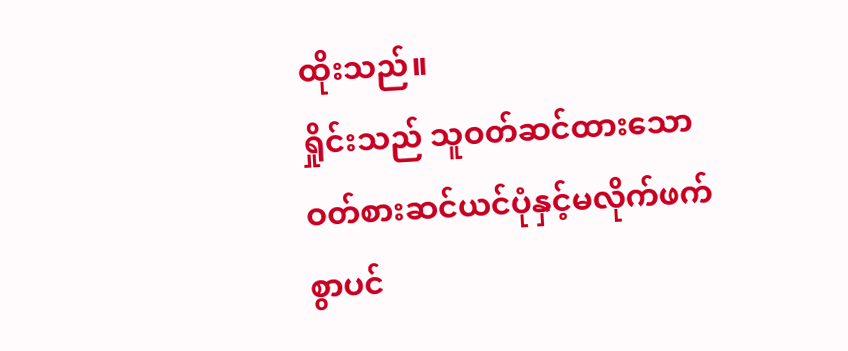ထိုးသည်။
ရှိုင်းသည် သူဝတ်ဆင်ထားသောဝတ်စားဆင်ယင်ပုံနှင့်မလိုက်ဖက်စွာပင်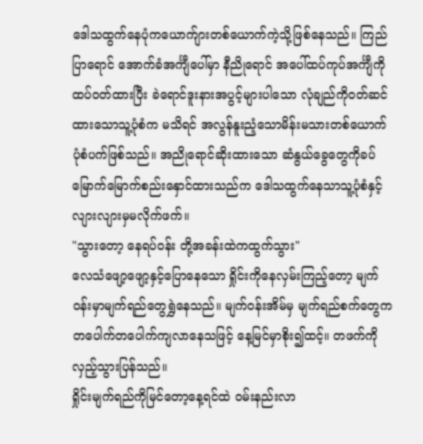ဒေါသထွက်နေပုံကယောက်ျားတစ်ယောက်ကဲ့သို့ဖြစ်နေသည်။ ကြည်ပြာရောင် အောက်ခံအင်္ကျီပေါ်မှာ နီညိုရောင် အပေါ်ထပ်ကုပ်အင်္ကျီကိုထပ်ဝတ်ထားပြီး ခဲရောင်ဒူးနားအပွင့်များပါသော လုံချည်ကိုဝတ်ဆင်ထားသောသူ့ပုံစံက မသိရင် အလွန်နူးညံ့သောမိန်းမသားတစ်ယောက်ပုံစံပက်ဖြစ်သည်။ အညိုရောင်ဆိုးထားသော ဆံနွယ်ခွေတွေကိုခပ်မြောက်မြောက်စည်းနှောင်ထားသည်က ဒေါသထွက်နေသာသူ့ပုံစံနှင့် လျားလျားမှမလိုက်ဖက်။
"သွားတော့ နေရပ်ဝန်း တို့အခန်းထဲကထွက်သွား"
လေသံဖျော့ဖျော့နှင့်ပြောနေသော ရှိုင်းကိုနေလှမ်းကြည့်တော့ မျက်ဝန်းမှာမျက်ရည်တွေရွှဲနေသည်။ မျက်ဝန်းအိမ်မှ မျက်ရည်စက်တွေက တပေါက်တပေါက်ကျလာနေသဖြင့် နေ့မြင်မှာစိုး၍ထင့်။ တဖက်ကိုလှည့်သွားပြန်သည်။
ရှိုင်းမျက်ရည်ကိုမြင်တော့နေ့ရင်ထဲ ဝမ်းနည်းလာ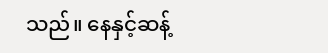သည်။ နေနှင့်ဆန့်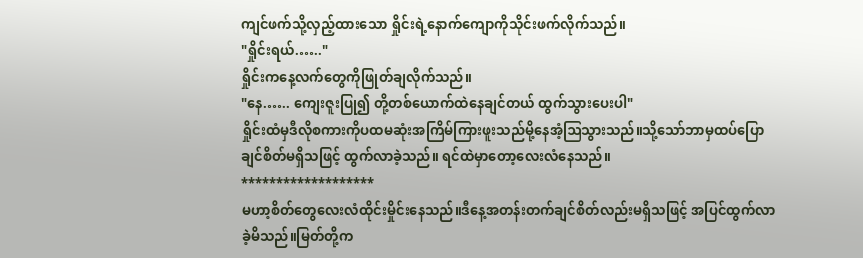ကျင်ဖက်သို့လှည့်ထားသော ရှိုင်းရဲ့နောက်ကျောကိုသိုင်းဖက်လိုက်သည်။
"ရှိုင်းရယ်.….."
ရှိုင်းကနေ့လက်တွေကိုဖြုတ်ချလိုက်သည်။
"နေ.….. ကျေးဇူးပြု၍ တို့တစ်ယောက်ထဲနေချင်တယ် ထွက်သွားပေးပါ"
ရှိုင်းထံမှဒီလိုစကားကိုပထမဆုံးအကြိမ်ကြားဖူးသည်မို့နေအံ့ဩသွားသည်။သို့သော်ဘာမှထပ်ပြောချင်စိတ်မရှိသဖြင့် ထွက်လာခဲ့သည်။ ရင်ထဲမှာတော့လေးလံနေသည်။
*******************
မဟာ့စိတ်တွေလေးလံထိုင်းမှိုင်းနေသည်။ဒီနေ့အတန်းတက်ချင်စိတ်လည်းမရှိသဖြင့် အပြင်ထွက်လာခဲ့မိသည်။မြတ်တို့က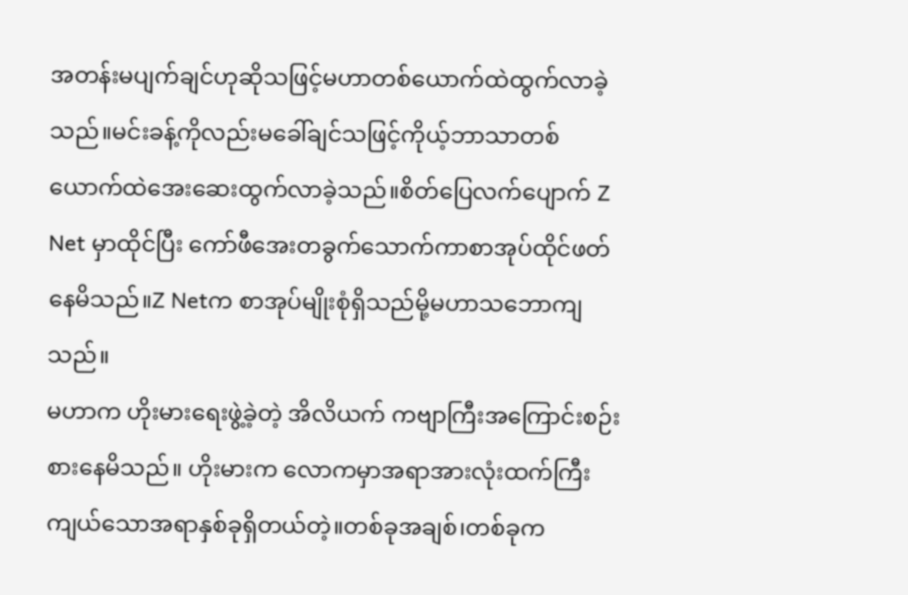အတန်းမပျက်ချင်ဟုဆိုသဖြင့်မဟာတစ်ယောက်ထဲထွက်လာခဲ့သည်။မင်းခန့်ကိုလည်းမခေါ်ချင်သဖြင့်ကိုယ့်ဘာသာတစ်ယောက်ထဲအေးဆေးထွက်လာခဲ့သည်။စိတ်ပြေလက်ပျောက် Z Net မှာထိုင်ပြီး ကော်ဖီအေးတခွက်သောက်ကာစာအုပ်ထိုင်ဖတ်နေမိသည်။Z Netက စာအုပ်မျိုးစုံရှိသည်မို့မဟာသဘောကျသည်။
မဟာက ဟိုးမားရေးဖွဲ့ခဲ့တဲ့ အိလိယက် ကဗျာကြီးအကြောင်းစဉ်းစားနေမိသည်။ ဟိုးမားက လောကမှာအရာအားလုံးထက်ကြီးကျယ်သောအရာနှစ်ခုရှိတယ်တဲ့။တစ်ခုအချစ်၊တစ်ခုက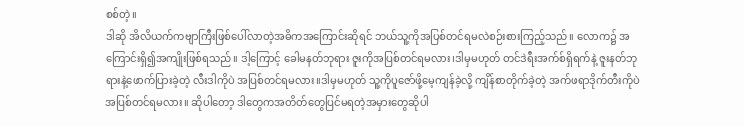စစ်တဲ့။
ဒါဆို အိလိယက်ကဗျာကြီးဖြစ်ပေါ်လာတဲ့အဓိကအကြောင်းဆိုရင် ဘယ်သူ့ကိုအပြစ်တင်ရမလဲစဉ်းစားကြည့်သည်။ လောက၌ အကြောင်းရှိ၍အကျိုးဖြစ်ရသည်။ ဒါ့ကြောင့် ခေါမနတ်ဘုရား ဇူးကိုအပြစ်တင်ရမလား၊ဒါမှမဟုတ် တင်ဒဲရီးအက်စ်ရှိရက်နဲ့ ဇူးနတ်ဘုရားနဲ့ဖောက်ပြားခဲ့တဲ့ လီးဒါကိုပဲ အပြစ်တင်ရမလား။ဒါမှမဟုတ် သူ့ကိုပူဇော်ဖို့မေ့ကျန်ခဲ့လို့ ကျိန်စာတိုက်ခဲ့တဲ့ အက်ဖရာဒိုက်တီးကိုပဲ အပြစ်တင်ရမလား။ ဆိုပါတော့ ဒါတွေကအတိတ်တွေပြင်မရတဲ့အမှားတွေဆိုပါ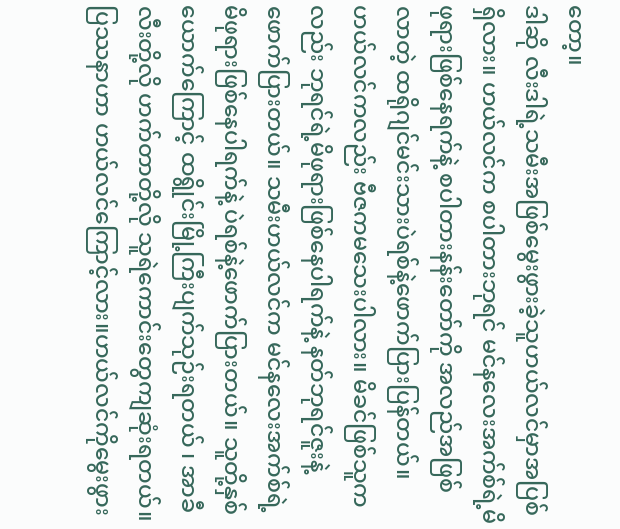တော့။
ဒါဆို လီးဒါရဲ့သမီးအဖြစ်မွေးဖွားခဲ့သူဟယ်လင်မှာအပြစ်ရှိလား။ ဟယ်လင်က စပါတားဘုရင် မင်နလေးအက်စ်ရဲ့မိဖုရားဖြစ်နေရက်နဲ့ စပါတားနန်းတော်ကို အလည်အဖြစ်လာတဲ့ ထရိုဂျင်မင်းသားပဲရစ်နဲ့ဖောက်ပြားပြန်တယ်။ ဟယ်လင်ကလည်း ဗီဇကမသေးပါလား။ မိခင်ဖြစ်သူကလည်း ဘုရင်ရဲ့မိဖုရားဖြစ်နေပါရက်နဲ့ နတ်ဘုရင်ဇူးနဲ့ဖောက်ပြားတယ်။ သမီးဟယ်လင်က မင်နလေးအက်စ်ရဲ့မိဖုရားဖြစ်နေပါရက်နဲ့ ပဲရစ်နဲ့ဖောက်ပြားတယ်။ သူတို့နှစ်ယောက်ကြောင့် ထရွိုင်းမြို့ကြီးပျက်သုဉ်းရတယ် ၊ အာခီလီးတို့လို ဟက်တာတို့လို သူရဲကောင်းတွေကျဆုံးရတယ်။
ပြဿနာဟာ ဟယ်လင်ကြောင့်လား။ဟယ်လင်ကိုမွေးဖွား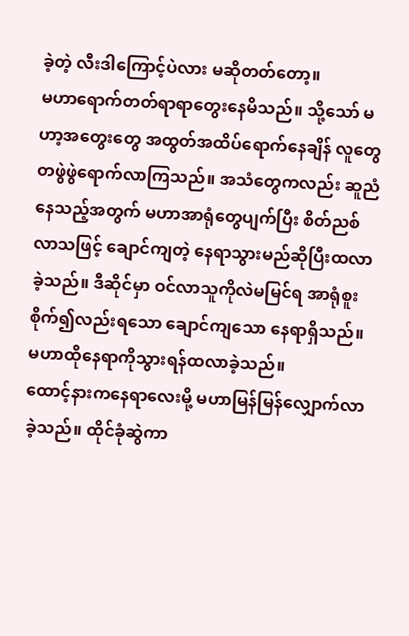ခဲ့တဲ့ လီးဒါကြောင့်ပဲလား မဆိုတတ်တော့။
မဟာရောက်တတ်ရာရာတွေးနေမိသည်။ သို့သော် မဟာ့အတွေးတွေ အထွတ်အထိပ်ရောက်နေချိန် လူတွေတဖွဲဖွဲရောက်လာကြသည်။ အသံတွေကလည်း ဆူညံနေသည့်အတွက် မဟာအာရုံတွေပျက်ပြီး စိတ်ညစ်လာသဖြင့် ချောင်ကျတဲ့ နေရာသွားမည်ဆိုပြီးထလာခဲ့သည်။ ဒီဆိုင်မှာ ဝင်လာသူကိုလဲမမြင်ရ အာရုံစူးစိုက်၍လည်းရသော ချောင်ကျသော နေရာရှိသည်။ မဟာထိုနေရာကိုသွားရန်ထလာခဲ့သည်။
ထောင့်နားကနေရာလေးမို့ မဟာမြန်မြန်လျှောက်လာခဲ့သည်။ ထိုင်ခုံဆွဲကာ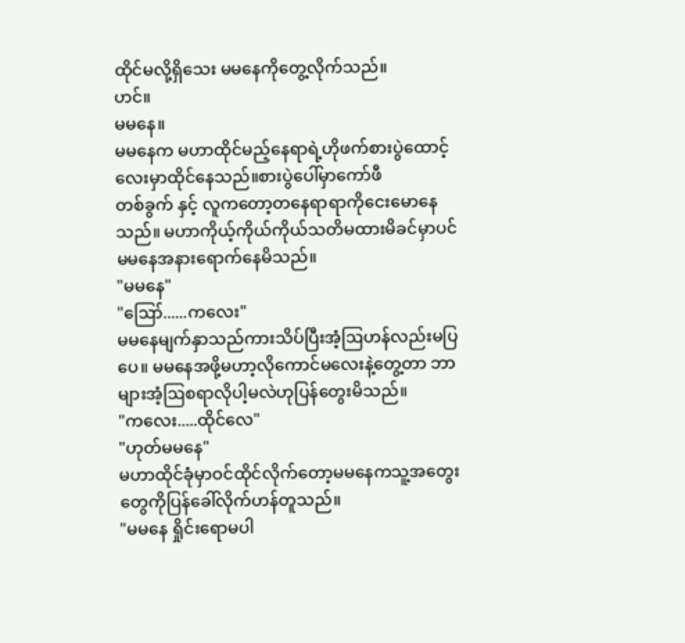ထိုင်မလို့ရှိသေး မမနေကိုတွေ့လိုက်သည်။
ဟင်။
မမနေ။
မမနေက မဟာထိုင်မည့်နေရာရဲ့ဟိုဖက်စားပွဲထောင့်လေးမှာထိုင်နေသည်။စားပွဲပေါ်မှာကော်ဖီ
တစ်ခွက် နှင့် လူကတော့တနေရာရာကိုငေးမောနေသည်။ မဟာကိုယ့်ကိုယ်ကိုယ်သတိမထားမိခင်မှာပင် မမနေအနားရောက်နေမိသည်။
"မမနေ"
"ဪ......ကလေး"
မမနေမျက်နှာသည်ကားသိပ်ပြီးအံ့ဩဟန်လည်းမပြပေ။ မမနေအဖို့မဟာ့လိုကောင်မလေးနဲ့တွေ့တာ ဘာများအံ့ဩစရာလိုပါ့မလဲဟုပြန်တွေးမိသည်။
"ကလေး.....ထိုင်လေ"
"ဟုတ်မမနေ"
မဟာထိုင်ခုံမှာဝင်ထိုင်လိုက်တော့မမနေကသူ့အတွေးတွေကိုပြန်ခေါ်လိုက်ဟန်တူသည်။
"မမနေ ရှိုင်းရောမပါ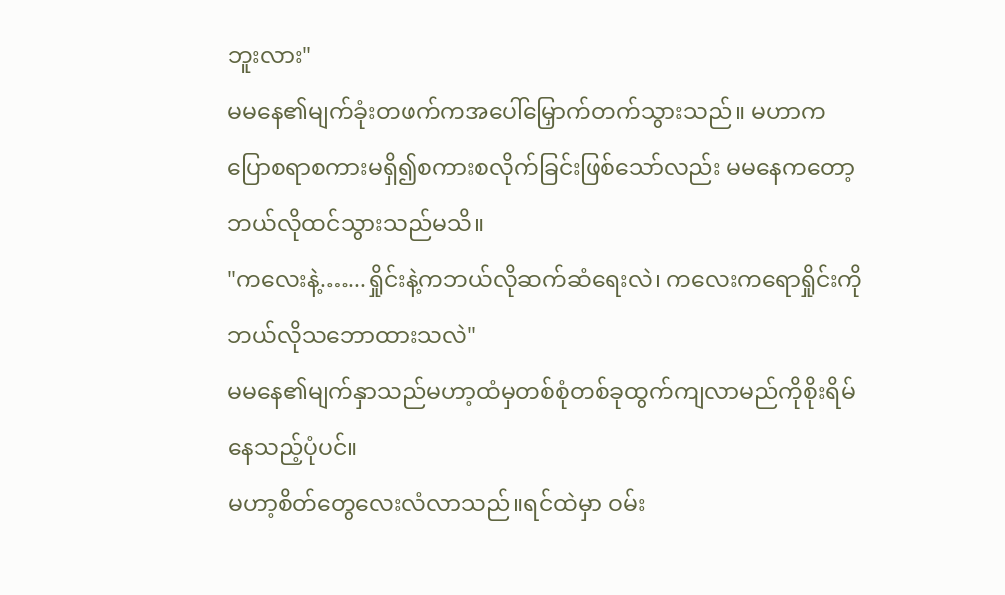ဘူးလား"
မမနေ၏မျက်ခုံးတဖက်ကအပေါ်မြှောက်တက်သွားသည်။ မဟာကပြောစရာစကားမရှိ၍စကားစလိုက်ခြင်းဖြစ်သော်လည်း မမနေကတော့ဘယ်လိုထင်သွားသည်မသိ။
"ကလေးနဲ့.…...ရှိုင်းနဲ့ကဘယ်လိုဆက်ဆံရေးလဲ၊ ကလေးကရောရှိုင်းကိုဘယ်လိုသဘောထားသလဲ"
မမနေ၏မျက်နှာသည်မဟာ့ထံမှတစ်စုံတစ်ခုထွက်ကျလာမည်ကိုစိုးရိမ်နေသည့်ပုံပင်။
မဟာ့စိတ်တွေလေးလံလာသည်။ရင်ထဲမှာ ဝမ်း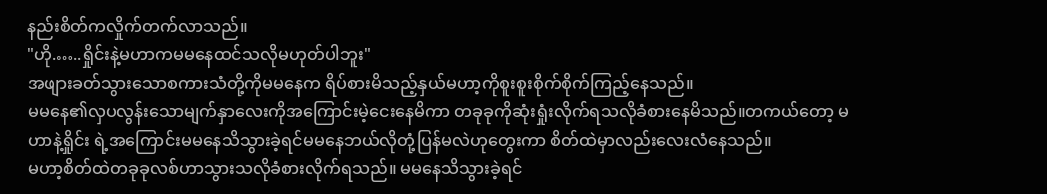နည်းစိတ်ကလှိုက်တက်လာသည်။
"ဟို.…..ရှိုင်းနဲ့မဟာကမမနေထင်သလိုမဟုတ်ပါဘူး"
အဖျားခတ်သွားသောစကားသံတို့ကိုမမနေက ရိပ်စားမိသည့်နှယ်မဟာ့ကိုစူးစူးစိုက်စိုက်ကြည့်နေသည်။
မမနေ၏လှပလွန်းသောမျက်နှာလေးကိုအကြောင်းမဲ့ငေးနေမိကာ တခုခုကိုဆုံးရှုံးလိုက်ရသလိုခံစားနေမိသည်။တကယ်တော့ မဟာနဲ့ရှိုင်း ရဲ့အကြောင်းမမနေသိသွားခဲ့ရင်မမနေဘယ်လိုတုံ့ပြန်မလဲဟုတွေးကာ စိတ်ထဲမှာလည်းလေးလံနေသည်။
မဟာ့စိတ်ထဲတခုခုလစ်ဟာသွားသလိုခံစားလိုက်ရသည်။ မမနေသိသွားခဲ့ရင်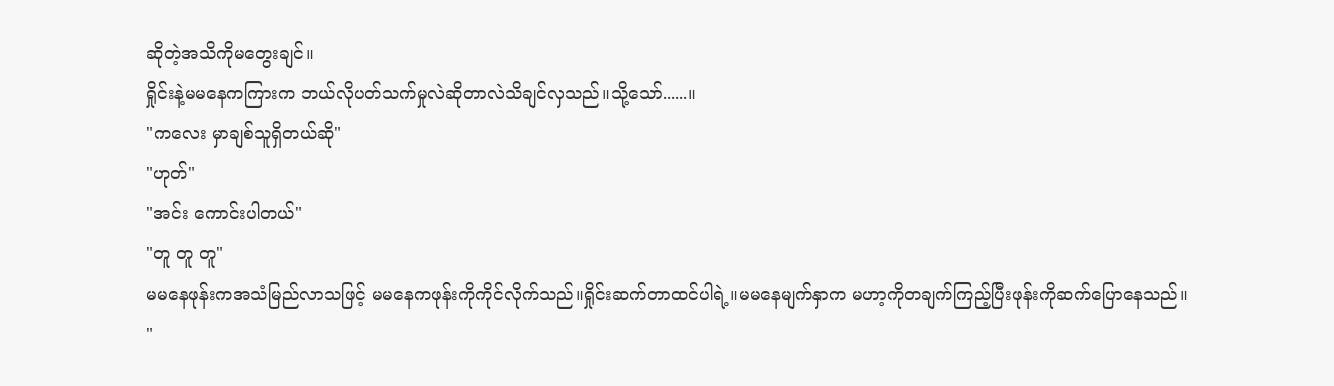ဆိုတဲ့အသိကိုမတွေးချင်။
ရှိုင်းနဲ့မမနေကကြားက ဘယ်လိုပတ်သက်မှုလဲဆိုတာလဲသိချင်လှသည်။သို့သော်......။
"ကလေး မှာချစ်သူရှိတယ်ဆို"
"ဟုတ်"
"အင်း ကောင်းပါတယ်"
"တူ တူ တူ"
မမနေဖုန်းကအသံမြည်လာသဖြင့် မမနေကဖုန်းကိုကိုင်လိုက်သည်။ရှိုင်းဆက်တာထင်ပါရဲ့။မမနေမျက်နှာက မဟာ့ကိုတချက်ကြည့်ပြီးဖုန်းကိုဆက်ပြောနေသည်။
"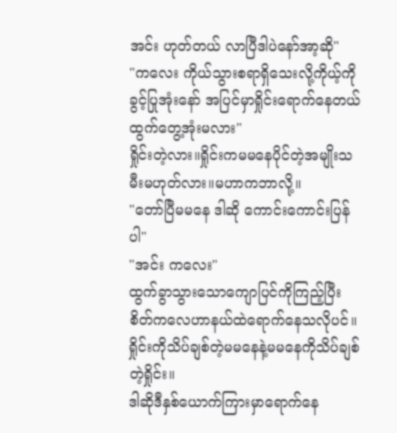အင်း ဟုတ်တယ် လာပြီဒါပဲနော်အာ့ဆို"
"ကလေး ကိုယ်သွားစရာရှိသေးလို့ကိုယ့်ကိုခွင့်ပြုအုံးနော် အပြင်မှာရှိုင်းရောက်နေတယ်ထွက်တွေ့အုံးမလား"
ရှိုင်းတဲ့လား။ရှိုင်းကမမနေပိုင်တဲ့အမျိုးသမီးမဟုတ်လား။မဟာကဘာလို့။
"တော်ပြီမမနေ ဒါဆို ကောင်းကောင်းပြန်ပါ"
"အင်း ကလေး"
ထွက်ခွာသွားသောကျောပြင်ကိုကြည့်ပြီး စိတ်ကလေဟာနယ်ထဲရောက်နေသလိုပင်။ ရှိုင်းကိုသိပ်ချစ်တဲ့မမနေနဲ့မမနေကိုသိပ်ချစ်တဲ့ရှိုင်း။
ဒါဆိုဒီနှစ်ယောက်ကြားမှာရောက်နေ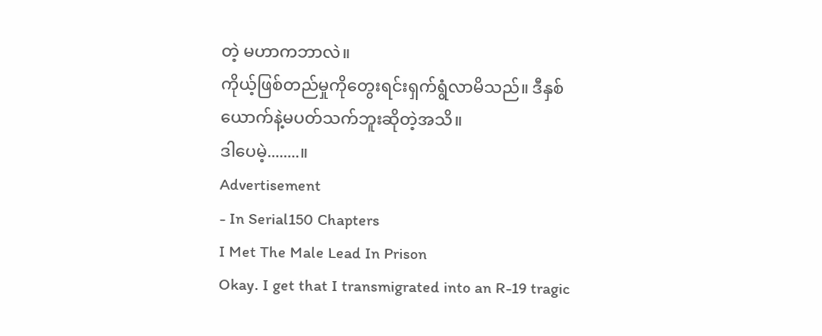တဲ့ မဟာကဘာလဲ။
ကိုယ့်ဖြစ်တည်မှုကိုတွေးရင်းရှက်ရွံလာမိသည်။ ဒီနှစ်ယောက်နဲ့မပတ်သက်ဘူးဆိုတဲ့အသိ။
ဒါပေမဲ့........။
Advertisement
- In Serial150 Chapters
I Met The Male Lead In Prison
Okay. I get that I transmigrated into an R-19 tragic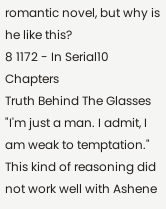romantic novel, but why is he like this?
8 1172 - In Serial10 Chapters
Truth Behind The Glasses
"I'm just a man. I admit, I am weak to temptation." This kind of reasoning did not work well with Ashene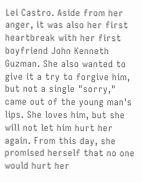Lei Castro. Aside from her anger, it was also her first heartbreak with her first boyfriend John Kenneth Guzman. She also wanted to give it a try to forgive him, but not a single "sorry," came out of the young man's lips. She loves him, but she will not let him hurt her again. From this day, she promised herself that no one would hurt her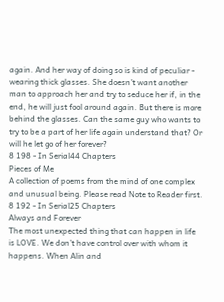again. And her way of doing so is kind of peculiar - wearing thick glasses. She doesn't want another man to approach her and try to seduce her if, in the end, he will just fool around again. But there is more behind the glasses. Can the same guy who wants to try to be a part of her life again understand that? Or will he let go of her forever?
8 198 - In Serial44 Chapters
Pieces of Me
A collection of poems from the mind of one complex and unusual being. Please read Note to Reader first.
8 192 - In Serial25 Chapters
Always and Forever
The most unexpected thing that can happen in life is LOVE. We don’t have control over with whom it happens. When Alin and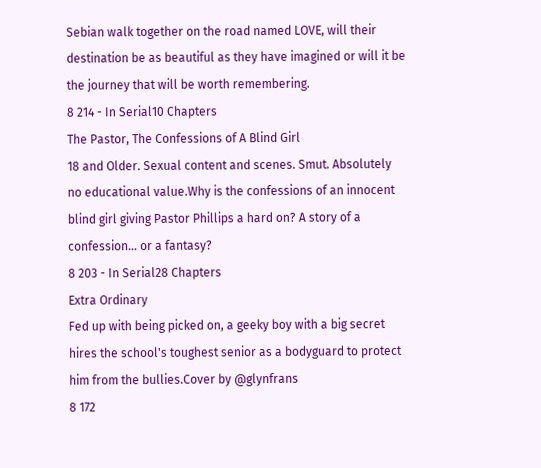Sebian walk together on the road named LOVE, will their destination be as beautiful as they have imagined or will it be the journey that will be worth remembering.
8 214 - In Serial10 Chapters
The Pastor, The Confessions of A Blind Girl
18 and Older. Sexual content and scenes. Smut. Absolutely no educational value.Why is the confessions of an innocent blind girl giving Pastor Phillips a hard on? A story of a confession... or a fantasy?
8 203 - In Serial28 Chapters
Extra Ordinary
Fed up with being picked on, a geeky boy with a big secret hires the school's toughest senior as a bodyguard to protect him from the bullies.Cover by @glynfrans
8 172